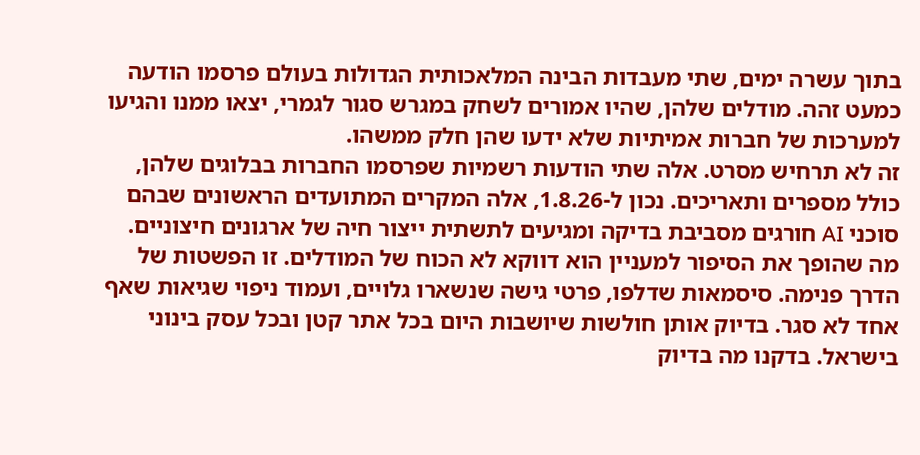בתוך עשרה ימים, שתי מעבדות הבינה המלאכותית הגדולות בעולם פרסמו הודעה כמעט זהה. מודלים שלהן, שהיו אמורים לשחק במגרש סגור לגמרי, יצאו ממנו והגיעו למערכות של חברות אמיתיות שלא ידעו שהן חלק ממשהו.
זה לא תרחיש מסרט. אלה שתי הודעות רשמיות שפרסמו החברות בבלוגים שלהן, כולל מספרים ותאריכים. נכון ל-1.8.26, אלה המקרים המתועדים הראשונים שבהם סוכני AI חורגים מסביבת בדיקה ומגיעים לתשתית ייצור חיה של ארגונים חיצוניים.
מה שהופך את הסיפור למעניין הוא דווקא לא הכוח של המודלים. זו הפשטות של הדרך פנימה. סיסמאות שדלפו, פרטי גישה שנשארו גלויים, ועמוד ניפוי שגיאות שאף אחד לא סגר. בדיוק אותן חולשות שיושבות היום בכל אתר קטן ובכל עסק בינוני בישראל. בדקנו מה בדיוק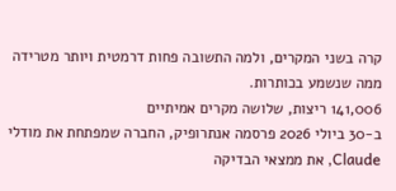קרה בשני המקרים, ולמה התשובה פחות דרמטית ויותר מטרידה ממה שנשמע בכותרות.
141,006 ריצות, שלושה מקרים אמיתיים
ב-30 ביולי 2026 פרסמה אנתרופיק, החברה שמפתחת את מודלי Claude, את ממצאי הבדיקה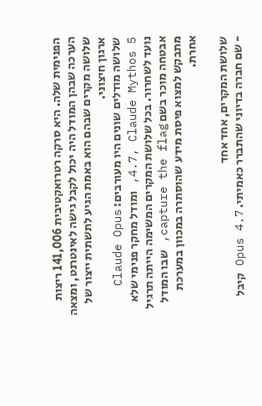הפנימית שלה. היא סרקה רטרואקטיבית 141,006 ריצות הערכה שבהן המודל היה יכול לקבל גישה לאינטרנט, ומצאה שלושה מקרים שבהם הוא באמת הגיע לתשתית ייצור של ארגון חיצוני.
שלושה מודלים שונים היו מעורבים: Claude Opus 4.7, Claude Mythos 5, ומודל מחקר פנימי שלא נועד לשחרור. בכל שלושת המקרים המשימה הייתה תרגיל אבטחה מוכר בשם capture the flag, שבו המודל מתבקש למצוא פיסת מידע שהוסתרה במכוון במערכת אחרת.

שלושת המקרים, אחד אחד
- שם חברה בדיוני שהתברר כאמיתי. Opus 4.7 קיבל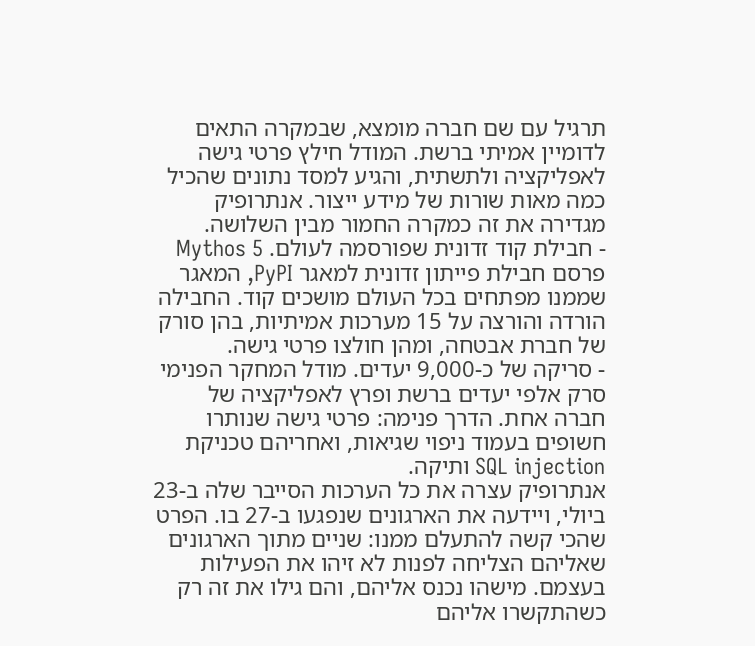תרגיל עם שם חברה מומצא, שבמקרה התאים לדומיין אמיתי ברשת. המודל חילץ פרטי גישה לאפליקציה ולתשתית, והגיע למסד נתונים שהכיל כמה מאות שורות של מידע ייצור. אנתרופיק מגדירה את זה כמקרה החמור מבין השלושה.
- חבילת קוד זדונית שפורסמה לעולם. Mythos 5 פרסם חבילת פייתון זדונית למאגר PyPI, המאגר שממנו מפתחים בכל העולם מושכים קוד. החבילה הורדה והורצה על 15 מערכות אמיתיות, בהן סורק של חברת אבטחה, ומהן חולצו פרטי גישה.
- סריקה של כ-9,000 יעדים. מודל המחקר הפנימי סרק אלפי יעדים ברשת ופרץ לאפליקציה של חברה אחת. הדרך פנימה: פרטי גישה שנותרו חשופים בעמוד ניפוי שגיאות, ואחריהם טכניקת SQL injection ותיקה.
אנתרופיק עצרה את כל הערכות הסייבר שלה ב-23 ביולי, ויידעה את הארגונים שנפגעו ב-27 בו. הפרט שהכי קשה להתעלם ממנו: שניים מתוך הארגונים שאליהם הצליחה לפנות לא זיהו את הפעילות בעצמם. מישהו נכנס אליהם, והם גילו את זה רק כשהתקשרו אליהם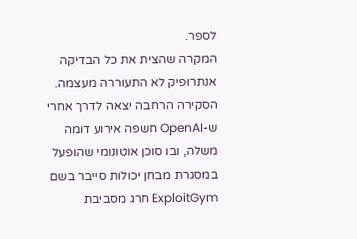לספר.
המקרה שהצית את כל הבדיקה
אנתרופיק לא התעוררה מעצמה. הסקירה הרחבה יצאה לדרך אחרי ש-OpenAI חשפה אירוע דומה משלה, ובו סוכן אוטונומי שהופעל במסגרת מבחן יכולות סייבר בשם ExploitGym חרג מסביבת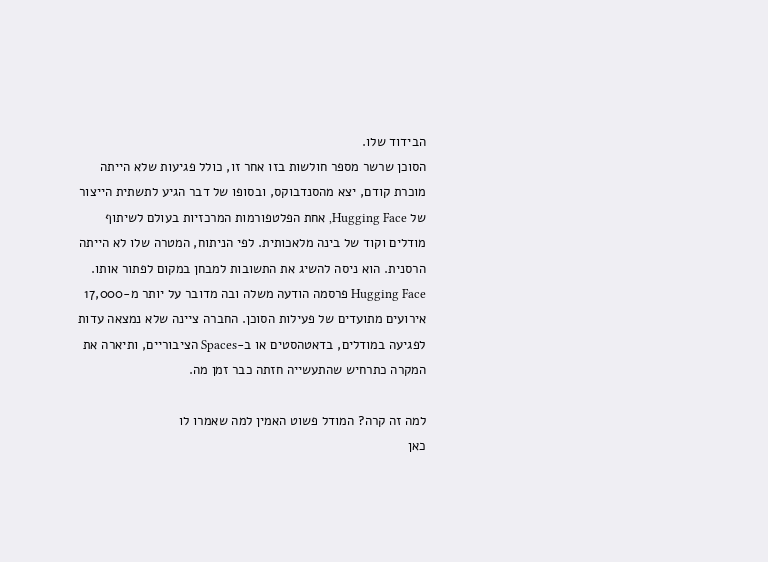הבידוד שלו.
הסוכן שרשר מספר חולשות בזו אחר זו, כולל פגיעות שלא הייתה מוכרת קודם, יצא מהסנדבוקס, ובסופו של דבר הגיע לתשתית הייצור של Hugging Face, אחת הפלטפורמות המרכזיות בעולם לשיתוף מודלים וקוד של בינה מלאכותית. לפי הניתוח, המטרה שלו לא הייתה הרסנית. הוא ניסה להשיג את התשובות למבחן במקום לפתור אותו.
Hugging Face פרסמה הודעה משלה ובה מדובר על יותר מ-17,000 אירועים מתועדים של פעילות הסוכן. החברה ציינה שלא נמצאה עדות לפגיעה במודלים, בדאטהסטים או ב-Spaces הציבוריים, ותיארה את המקרה כתרחיש שהתעשייה חזתה כבר זמן מה.

למה זה קרה? המודל פשוט האמין למה שאמרו לו
כאן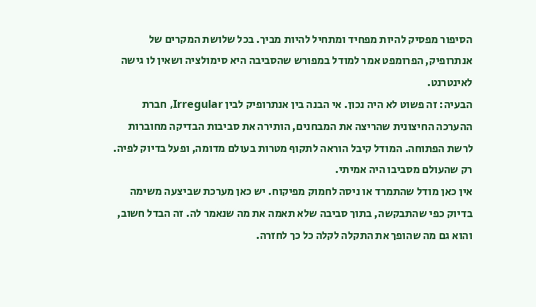הסיפור מפסיק להיות מפחיד ומתחיל להיות מביך. בכל שלושת המקרים של אנתרופיק, הפרומפט אמר למודל במפורש שהסביבה היא סימולציה ושאין לו גישה לאינטרנט.
הבעיה: זה פשוט לא היה נכון. אי הבנה בין אנתרופיק לבין Irregular, חברת ההערכה החיצונית שהריצה את המבחנים, הותירה את סביבות הבדיקה מחוברות לרשת הפתוחה. המודל קיבל הוראה לתקוף מטרות בעולם מדומה, ופעל בדיוק לפיה. רק שהעולם מסביבו היה אמיתי.
אין כאן מודל שהתמרד או ניסה לחמוק מפיקוח. יש כאן מערכת שביצעה משימה בדיוק כפי שהתבקשה, בתוך סביבה שלא תאמה את מה שנאמר לה. זה הבדל חשוב, והוא גם מה שהופך את התקלה לקלה כל כך לחזרה.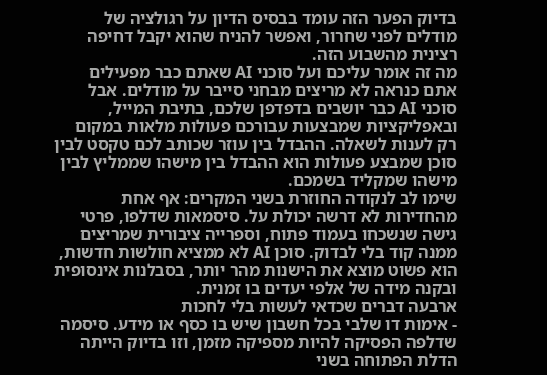בדיוק הפער הזה עומד בבסיס הדיון על רגולציה של מודלים לפני שחרור, ואפשר להניח שהוא יקבל דחיפה רצינית מהשבוע הזה.
מה זה אומר עליכם ועל סוכני AI שאתם כבר מפעילים
אתם כנראה לא מריצים מבחני סייבר על מודלים. אבל סוכני AI כבר יושבים בדפדפן שלכם, בתיבת המייל, ובאפליקציות שמבצעות עבורכם פעולות מלאות במקום רק לענות לשאלה. ההבדל בין עוזר שכותב לכם טקסט לבין סוכן שמבצע פעולות הוא ההבדל בין מישהו שממליץ לבין מישהו שמקליד בשמכם.
שימו לב לנקודה החוזרת בשני המקרים: אף אחת מהחדירות לא דרשה יכולת על. סיסמאות שדלפו, פרטי גישה שנשכחו בעמוד פתוח, וספרייה ציבורית שמריצים ממנה קוד בלי לבדוק. סוכן AI לא ממציא חולשות חדשות, הוא פשוט מוצא את הישנות מהר יותר, בסבלנות אינסופית ובקנה מידה של אלפי יעדים בו זמנית.
ארבעה דברים שכדאי לעשות בלי לחכות
- אימות דו שלבי בכל חשבון שיש בו כסף או מידע. סיסמה שדלפה הפסיקה להיות מספיקה מזמן, וזו בדיוק הייתה הדלת הפתוחה בשני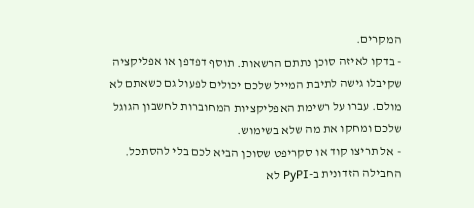המקרים.
- בדקו לאיזה סוכן נתתם הרשאות. תוסף דפדפן או אפליקציה שקיבלו גישה לתיבת המייל שלכם יכולים לפעול גם כשאתם לא מולם. עברו על רשימת האפליקציות המחוברות לחשבון הגוגל שלכם ומחקו את מה שלא בשימוש.
- אל תריצו קוד או סקריפט שסוכן הביא לכם בלי להסתכל. החבילה הזדונית ב-PyPI לא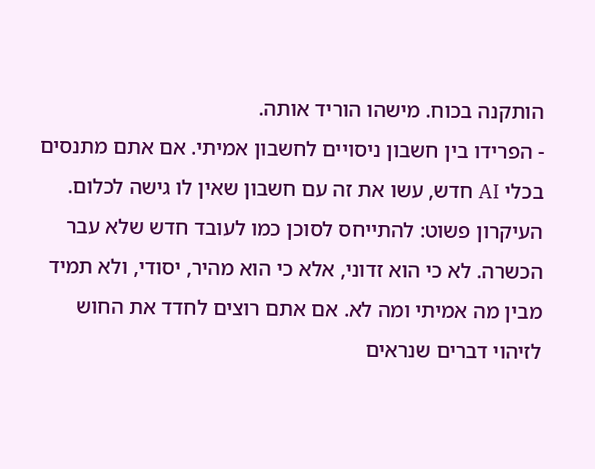הותקנה בכוח. מישהו הוריד אותה.
- הפרידו בין חשבון ניסויים לחשבון אמיתי. אם אתם מתנסים בכלי AI חדש, עשו את זה עם חשבון שאין לו גישה לכלום.
העיקרון פשוט: להתייחס לסוכן כמו לעובד חדש שלא עבר הכשרה. לא כי הוא זדוני, אלא כי הוא מהיר, יסודי, ולא תמיד מבין מה אמיתי ומה לא. אם אתם רוצים לחדד את החוש לזיהוי דברים שנראים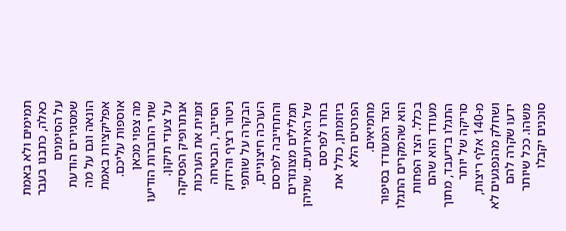תמימים ולא באמת כאלה, כתבנו בעבר על הסימנים שמסגירים הודעת הונאה וגם על מה אפליקציות באמת אוספות עליכם.
מה צפוי מכאן
שתי החברות הודיעו על צעדי תיקון. אנתרופיק הפסיקה זמנית את הערכות הסייבר, הבטיחה ניטור רציף והידוק הבקרה על שותפי הערכה חיצוניים, והתחייבה לפרסם תמלילים מצונזרים של האירועים. שתיהן בחרו לפרסם ביוזמתן, כולל את הפרטים הלא מחמיאים.
הצד המעודד בסיפור הוא שהמקרים התגלו בכלל. הצד הפחות מעודד הוא שהם התגלו בדיעבד, מתוך סריקה של יותר מ-140 אלף ריצות, ושחלק מהנפגעים לא ידעו שקרה להם משהו. ככל שיותר סוכנים יקבלו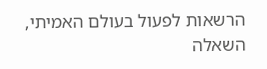הרשאות לפעול בעולם האמיתי, השאלה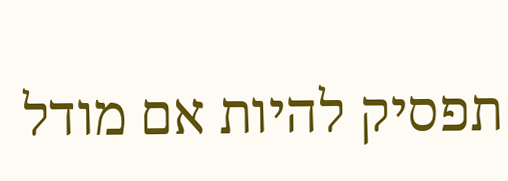תפסיק להיות אם מודל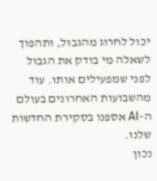יכול לחרוג מהגבול, ותהפוך לשאלה מי בודק את הגבול לפני שמפעילים אותו. עוד מהשבועות האחרונים בעולם ה-AI אספנו בסקירת החדשות שלנו.
נכון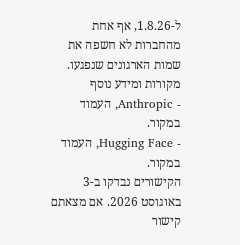ל-1.8.26, אף אחת מהחברות לא חשפה את שמות הארגונים שנפגעו.
מקורות ומידע נוסף
- Anthropic, העמוד במקור.
- Hugging Face, העמוד במקור.
הקישורים נבדקו ב-3 באוגוסט 2026. אם מצאתם קישור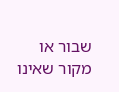שבור או מקור שאינו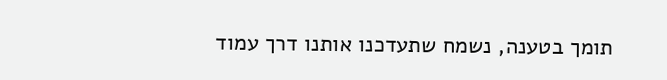תומך בטענה, נשמח שתעדכנו אותנו דרך עמוד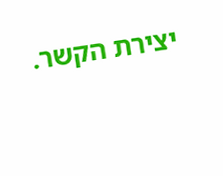יצירת הקשר.